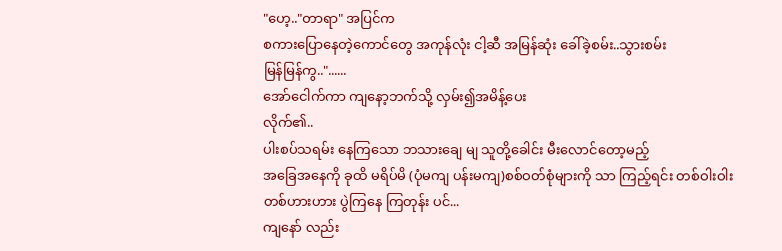"ဟေ့.."တာရာ" အပြင်က
စကားပြောနေတဲ့ကောင်တွေ အကုန်လုံး ငါ့ဆီ အမြန်ဆုံး ခေါ်ခဲ့စမ်း..သွားစမ်း
မြန်မြန်ကွ.."......
အော်ငေါက်ကာ ကျနော့ဘက်သို့ လှမ်း၍အမိန့်ပေး
လိုက်၏..
ပါးစပ်သရမ်း နေကြသော ဘသားချေ မျ သူတို့ခေါင်း မီးလောင်တော့မည့်
အခြေအနေကို ခုထိ မရိပ်မိ (ပုံမကျ ပန်းမကျ)စစ်ဝတ်စုံများကို သာ ကြည့်ရင်း တစ်ဝါးဝါး
တစ်ဟားဟား ပွဲကြနေ ကြတုန်း ပင်...
ကျနော် လည်း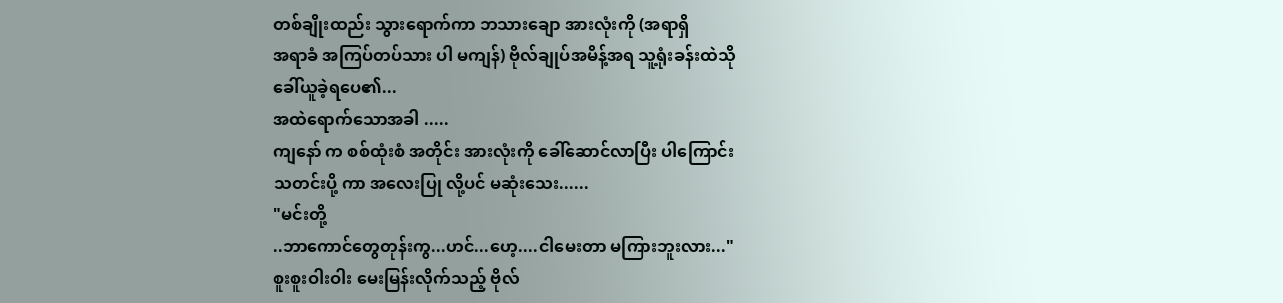တစ်ချိုးထည်း သွားရောက်ကာ ဘသားချော အားလုံးကို (အရာရှိ
အရာခံ အကြပ်တပ်သား ပါ မကျန်) ဗိုလ်ချုပ်အမိန့်အရ သူ့ရုံးခန်းထဲသို
ခေါ်ယူခဲ့ရပေ၏...
အထဲရောက်သောအခါ .....
ကျနော် က စစ်ထုံးစံ အတိုင်း အားလုံးကို ခေါ်ဆောင်လာပြီး ပါကြောင်း
သတင်းပို့ ကာ အလေးပြု လို့ပင် မဆုံးသေး......
"မင်းတို့
..ဘာကောင်တွေတုန်းကွ...ဟင်...ဟေ့....ငါမေးတာ မကြားဘူးလား..."
စူးစူးဝါးဝါး မေးမြန်းလိုက်သည့် ဗိုလ်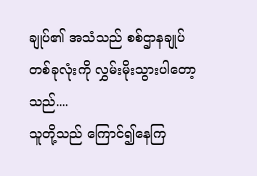ချုပ်၏ အသံသည် စစ်ဌာနချုပ်
တစ်ခုလုံးကို လွှမ်းမိုးသွားပါတော့သည်....
သူတို့သည် ကြောင်၍နေကြ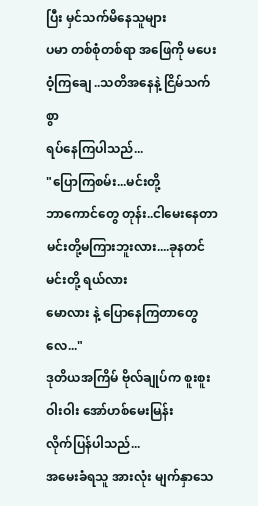ပြီး မှင်သက်မိနေသူများ
ပမာ တစ်စုံတစ်ရာ အဖြေကို မပေးဝံ့ကြချေ ..သတိအနေနဲ့ ငြိမ်သက်စွာ
ရပ်နေကြပါသည်...
"ပြောကြစမ်း...မင်းတို့
ဘာကောင်တွေ တုန်း..ငါမေးနေတာ မင်းတို့မကြားဘူးလား....ခုနတင် မင်းတို့ ရယ်လား
မောလား နဲ့ ပြောနေကြတာတွေလေ..."
ဒုတိယအကြိမ် ဗိုလ်ချုပ်က စူးစူးဝါးဝါး အော်ဟစ်မေးမြန်း
လိုက်ပြန်ပါသည်...
အမေးခံရသူ အားလုံး မျက်နှာသေ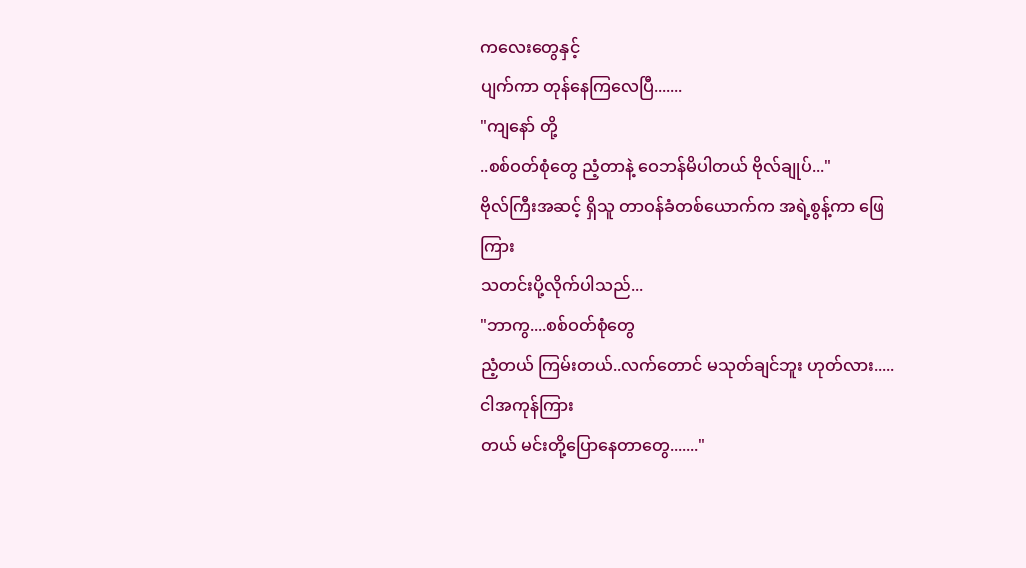ကလေးတွေနှင့်
ပျက်ကာ တုန်နေကြလေပြီ.......
"ကျနော် တို့
..စစ်ဝတ်စုံတွေ ညံ့တာနဲ့ ဝေဘန်မိပါတယ် ဗိုလ်ချုပ်..."
ဗိုလ်ကြီးအဆင့် ရှိသူ တာဝန်ခံတစ်ယောက်က အရဲ့စွန့်ကာ ဖြေကြား
သတင်းပို့လိုက်ပါသည်...
"ဘာကွ....စစ်ဝတ်စုံတွေ
ညံ့တယ် ကြမ်းတယ်..လက်တောင် မသုတ်ချင်ဘူး ဟုတ်လား.....ငါအကုန်ကြား
တယ် မင်းတို့ပြောနေတာတွေ......."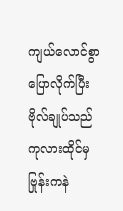ကျယ်လောင်စွာ ပြောလိုက်ပြီး ဗိုလ်ချုပ်သည် ကုလားထိုင်မှ ဗြုန်းကနဲ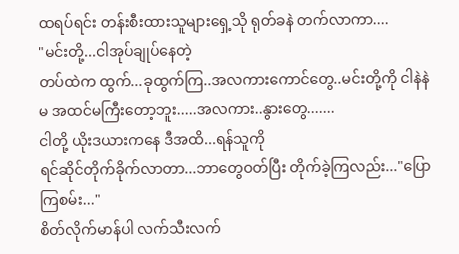ထရပ်ရင်း တန်းစီးထားသူများရှေ့သို ရုတ်ခနဲ တက်လာကာ....
"မင်းတို့...ငါအုပ်ချုပ်နေတဲ့
တပ်ထဲက ထွက်...ခုထွက်ကြ..အလကားကောင်တွေ..မင်းတို့ကို ငါနဲနဲမ အထင်မကြီးတော့ဘူး.....အလကား..နွားတွေ.......
ငါတို့ ယိုးဒယားကနေ ဒီအထိ...ရန်သူကို
ရင်ဆိုင်တိုက်ခိုက်လာတာ...ဘာတွေဝတ်ပြီး တိုက်ခဲ့ကြလည်း..."ပြောကြစမ်း..."
စိတ်လိုက်မာန်ပါ လက်သီးလက်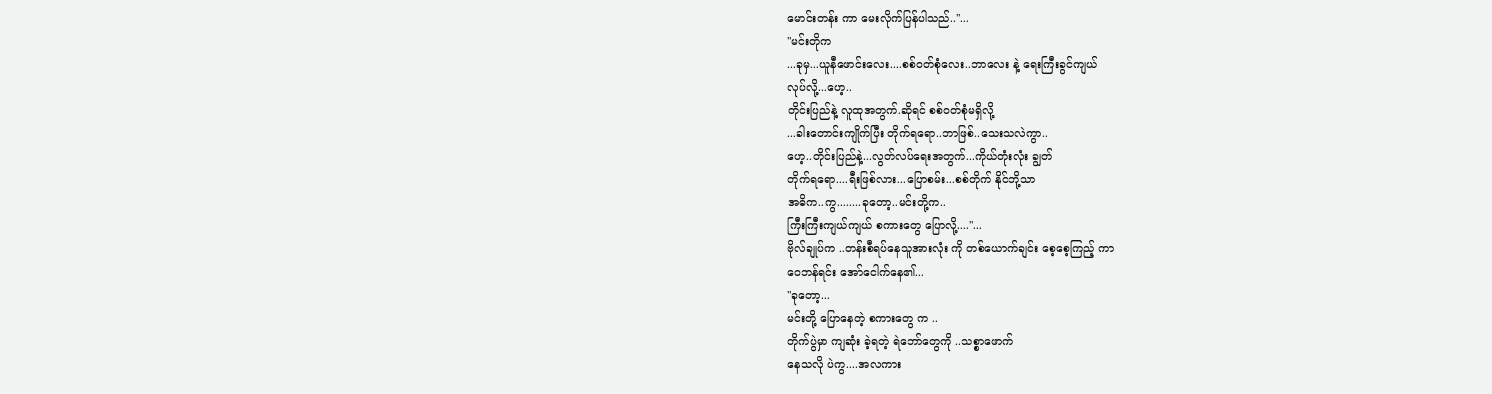မောင်းတန်း ကာ မေးလိုက်ပြန်ပါသည်.."...
"မင်းတိုက
...ခုမှ...ယူနီဖောင်းလေး....စစ်ဝတ်စုံလေး..ဘာလေး နဲ့ ရေးကြီးခွင်ကျယ်
လုပ်လို့...ဟေ့..
တိုင်းပြည်နဲ့ လူထုအတွက်.ဆိုရင် စစ်ဝတ်စုံမရှိလို့
...ခါးတောင်းကျိုက်ပြီး တိုက်ရရော..ဘာဖြစ်..သေးသလဲကွာ..
ဟေ့..တိုင်းပြည်နဲ့...လွတ်လပ်ရေးအတွက်...ကိုယ်တုံးလုံး ချွတ်
တိုက်ရရော....ရီးဖြစ်လား...ပြောစမ်း...စစ်တိုက် နိုင်ဘို့သာ
အဓိက..ကွ........ခုတော့..မင်းတို့က..
ကြီးကြီးကျယ်ကျယ် စကားတွေ ပြောလို့...."...
ဗိုလ်ချုပ်က ..တန်းစီရပ်နေသူအားလုံး ကို တစ်ယောက်ချင်း စေ့စေ့ကြည့် ကာ
ဝေဘန်ရင်း အော်ငေါက်နေ၏...
"ခုတော့...
မင်းတို့ ပြောနေတဲ့ စကားတွေ က ..
တိုက်ပွဲမှာ ကျဆုံး ခဲ့ရတဲ့ ရဲဘော်တွေကို ..သစ္စာဖောက်
နေသလို ပဲကွ....အလကား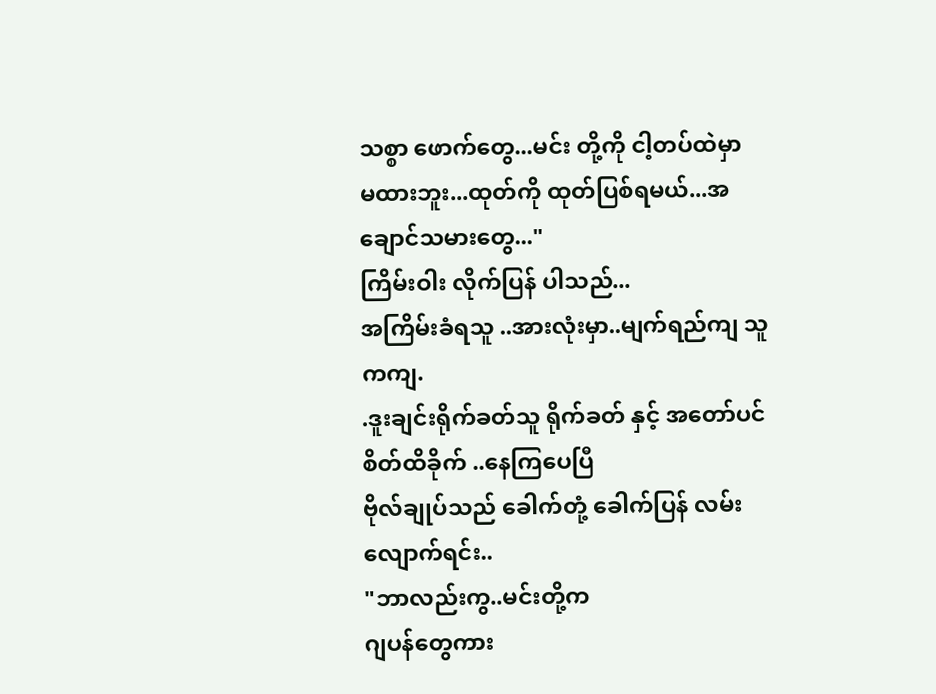သစ္စာ ဖောက်တွေ...မင်း တို့ကို ငါ့တပ်ထဲမှာ
မထားဘူး...ထုတ်ကို ထုတ်ပြစ်ရမယ်...အချောင်သမားတွေ..."
ကြိမ်းဝါး လိုက်ပြန် ပါသည်...
အကြိမ်းခံရသူ ..အားလုံးမှာ..မျက်ရည်ကျ သူကကျ.
.ဒူးချင်းရိုက်ခတ်သူ ရိုက်ခတ် နှင့် အတော်ပင် စိတ်ထိခိုက် ..နေကြပေပြီ
ဗိုလ်ချုပ်သည် ခေါက်တုံ့ ခေါက်ပြန် လမ်းလျောက်ရင်း..
"ဘာလည်းကွ..မင်းတို့က
ဂျပန်တွေကား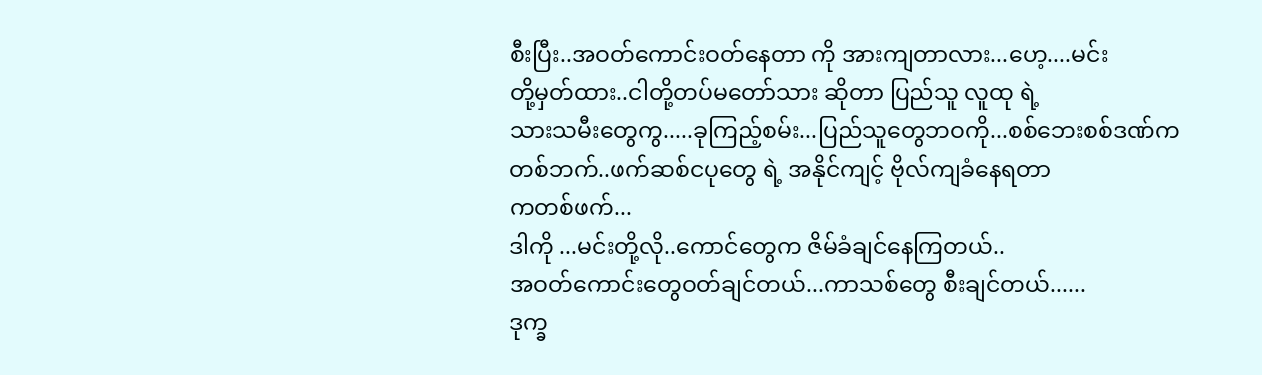စီးပြီး..အဝတ်ကောင်းဝတ်နေတာ ကို အားကျတာလား...ဟေ့....မင်း
တို့မှတ်ထား..ငါတို့တပ်မတော်သား ဆိုတာ ပြည်သူ လူထု ရဲ့
သားသမီးတွေကွ.....ခုကြည့်စမ်း...ပြည်သူတွေဘဝကို...စစ်ဘေးစစ်ဒဏ်က
တစ်ဘက်..ဖက်ဆစ်ငပုတွေ ရဲ့ အနိုင်ကျင့် ဗိုလ်ကျခံနေရတာ
ကတစ်ဖက်...
ဒါကို ...မင်းတို့လို..ကောင်တွေက ဇိမ်ခံချင်နေကြတယ်..
အဝတ်ကောင်းတွေဝတ်ချင်တယ်...ကာသစ်တွေ စီးချင်တယ်......
ဒုက္ခ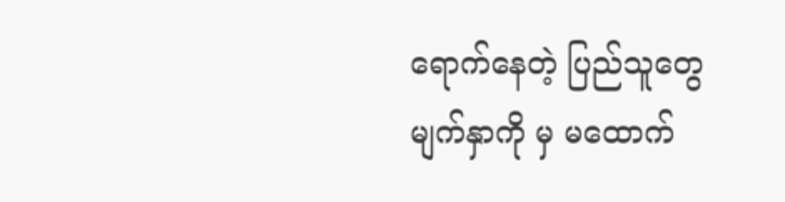ရောက်နေတဲ့ ပြည်သူတွေ မျက်နှာကို မှ မထောက်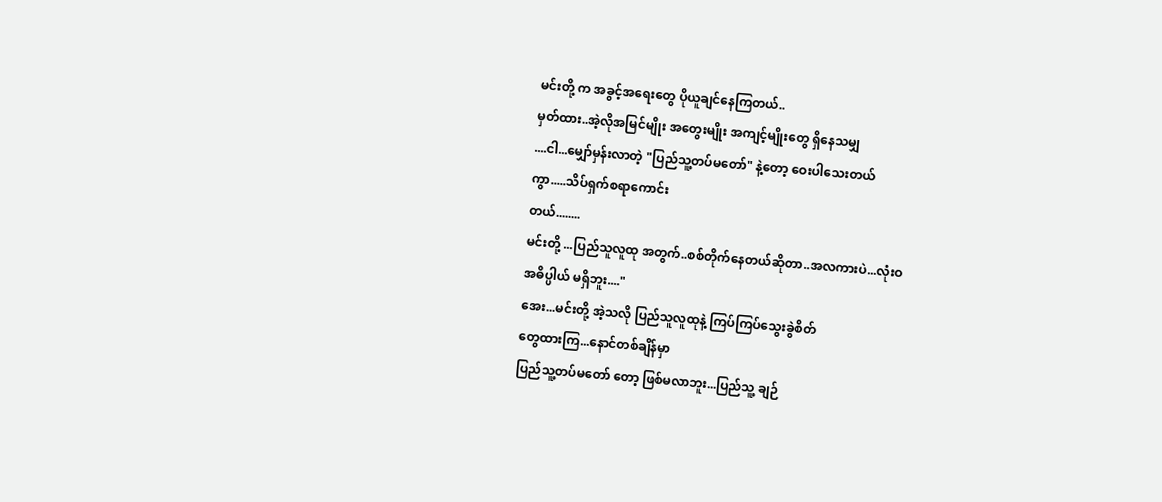မင်းတို့ က အခွင့်အရေးတွေ ပိုယူချင်နေကြတယ်..
မှတ်ထား..အဲ့လိုအမြင်မျိုး အတွေးမျိုး အကျင့်မျိုးတွေ ရှိနေသမျှ
....ငါ...မျှော်မှန်းလာတဲ့ "ပြည်သူ့တပ်မတော်" နဲ့တော့ ဝေးပါသေးတယ်
ကွာ.....သိပ်ရှက်စရာကောင်း
တယ်........
မင်းတို့ ...ပြည်သူလူထု အတွက်..စစ်တိုက်နေတယ်ဆိုတာ..အလကားပဲ...လုံးဝ
အဓိပ္ပါယ် မရှိဘူး...."
အေး...မင်းတို့ အဲ့သလို ပြည်သူလူထုနဲ့ ကြပ်ကြပ်သွေးခွဲစိတ်
တွေထားကြ...နောင်တစ်ချိန်မှာ
ပြည်သူ့တပ်မတော် တော့ ဖြစ်မလာဘူး...ပြည်သူ့ ချဉ်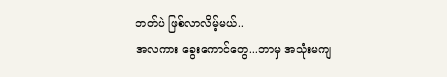ဘတ်ပဲ ဖြစ်လာလိမ့်မယ်..
အလကား ခွေးကောင်တွေ...ဘာမှ အသုံးမကျ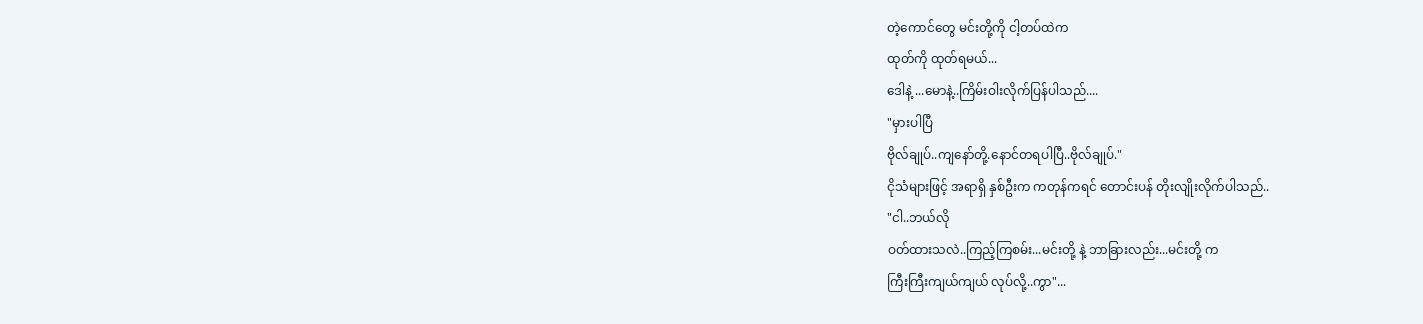တဲ့ကောင်တွေ မင်းတို့ကို ငါ့တပ်ထဲက
ထုတ်ကို ထုတ်ရမယ်...
ဒေါနဲ့ ...မောနဲ့..ကြိမ်းဝါးလိုက်ပြန်ပါသည်....
"မှားပါပြီ
ဗိုလ်ချုပ်..ကျနော်တို့.နောင်တရပါပြီ..ဗိုလ်ချုပ်."
ငိုသံများဖြင့် အရာရှိ နှစ်ဦးက ကတုန်ကရင် တောင်းပန် တိုးလျိုးလိုက်ပါသည်..
"ငါ..ဘယ်လို
ဝတ်ထားသလဲ..ကြည့်ကြစမ်း...မင်းတို့ နဲ့ ဘာခြားလည်း...မင်းတို့ က
ကြီးကြီးကျယ်ကျယ် လုပ်လို့..ကွာ"...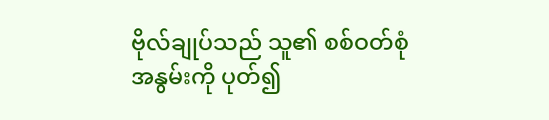ဗိုလ်ချုပ်သည် သူ၏ စစ်ဝတ်စုံ အနွမ်းကို ပုတ်၍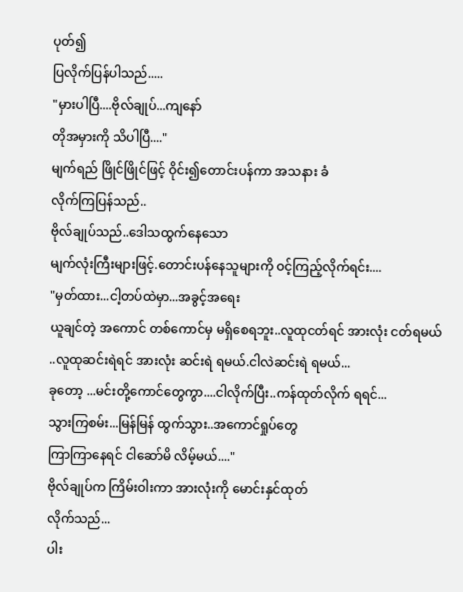ပုတ်၍
ပြလိုက်ပြန်ပါသည်.....
"မှားပါပြီ....ဗိုလ်ချုပ်...ကျနော်
တိုအမှားကို သိပါပြီ...."
မျက်ရည် ဖြိုင်ဖြိုင်ဖြင့် ဝိုင်း၍တောင်းပန်ကာ အသနား ခံ
လိုက်ကြပြန်သည်..
ဗိုလ်ချုပ်သည်..ဒေါသထွက်နေသော
မျက်လုံးကြီးများဖြင့်.တောင်းပန်နေသူများကို ဝင့်ကြည့်လိုက်ရင်း....
"မှတ်ထား...ငါ့တပ်ထဲမှာ...အခွင့်အရေး
ယူချင်တဲ့ အကောင် တစ်ကောင်မှ မရှိစေရဘူး..လူထုငတ်ရင် အားလုံး ငတ်ရမယ်
..လူထုဆင်းရဲရင် အားလုံး ဆင်းရဲ ရမယ်.ငါလဲဆင်းရဲ ရမယ်...
ခုတော့ ...မင်းတို့ကောင်တွေကွာ....ငါလိုက်ပြီး..ကန်ထုတ်လိုက် ရရင်...
သွားကြစမ်း...မြန်မြန် ထွက်သွား..အကောင်ရှုပ်တွေ
ကြာကြာနေရင် ငါဆော်မိ လိမ့်မယ်...."
ဗိုလ်ချုပ်က ကြိမ်းဝါးကာ အားလုံးကို မောင်းနှင်ထုတ်
လိုက်သည်...
ပါး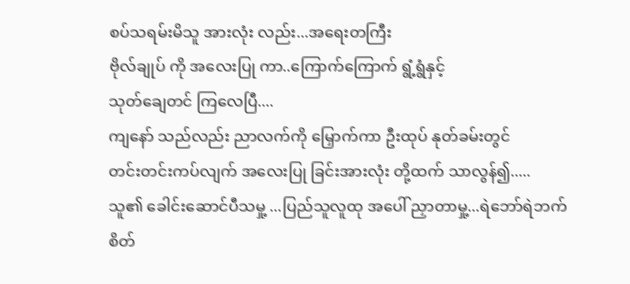စပ်သရမ်းမိသူ အားလုံး လည်း...အရေးတကြီး
ဗိုလ်ချုပ် ကို အလေးပြု ကာ..ကြောက်ကြောက် ရွံ့ရွံနှင့်
သုတ်ချေတင် ကြလေပြီ....
ကျနော် သည်လည်း ညာလက်ကို မြှောက်ကာ ဦးထုပ် နုတ်ခမ်းတွင်
တင်းတင်းကပ်လျက် အလေးပြု ခြင်းအားလုံး တို့ထက် သာလွန်၍.....
သူ၏ ခေါင်းဆောင်ပီသမှု့ ...ပြည်သူလူထု အပေါ် ညှာတာမှု့...ရဲဘော်ရဲဘက်
စိတ်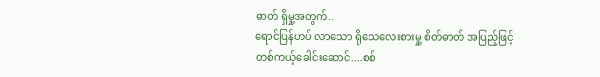ဓာတ် ရှိမှု့အတွက်..
ရောင်ပြန်ဟပ် လာသော ရိုသေလေးစားမှု့ စိတ်ဓာတ် အပြည့်ဖြင့်
တစ်ကယ့်ခေါင်းဆောင်....စစ်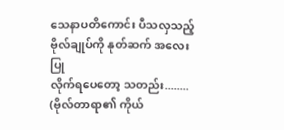သေနာပတိကောင်း ပီသလှသည့် ဗိုလ်ချုပ်ကို နုတ်ဆက် အလေးပြု
လိုက်ရပေတော့ သတည်း........
(ဗိုလ်တာရာ၏ ကိုယ်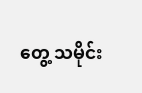တွေ့ သမိုင်း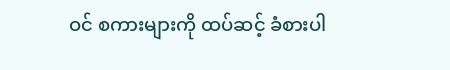ဝင် စကားများကို ထပ်ဆင့် ခံစားပါ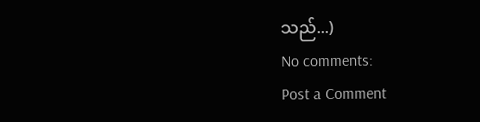သည်...)
No comments:
Post a Comment